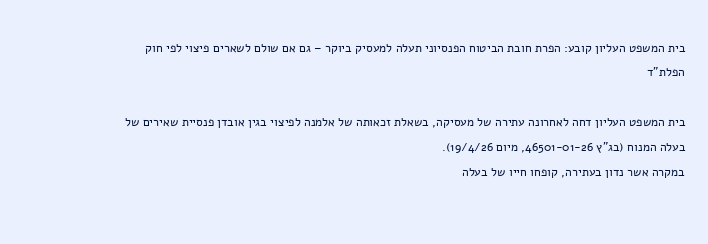בית המשפט העליון קובע: הפרת חובת הביטוח הפנסיוני תעלה למעסיק ביוקר – גם אם שולם לשארים פיצוי לפי חוק הפלת"ד

בית המשפט העליון דחה לאחרונה עתירה של מעסיקה, בשאלת זכאותה של אלמנה לפיצוי בגין אובדן פנסיית שאירים של בעלה המנוח (בג"ץ 46501-01-26, מיום 19/4/26).
במקרה אשר נדון בעתירה, קופחו חייו של בעלה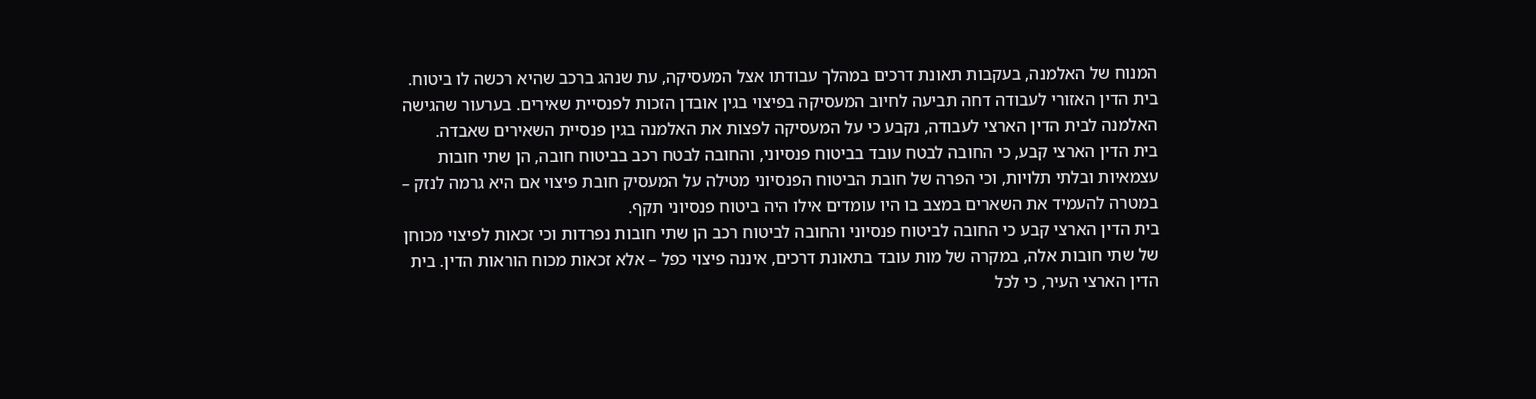המנוח של האלמנה, בעקבות תאונת דרכים במהלך עבודתו אצל המעסיקה, עת שנהג ברכב שהיא רכשה לו ביטוח.
בית הדין האזורי לעבודה דחה תביעה לחיוב המעסיקה בפיצוי בגין אובדן הזכות לפנסיית שאירים. בערעור שהגישה האלמנה לבית הדין הארצי לעבודה, נקבע כי על המעסיקה לפצות את האלמנה בגין פנסיית השאירים שאבדה.
בית הדין הארצי קבע, כי החובה לבטח עובד בביטוח פנסיוני, והחובה לבטח רכב בביטוח חובה, הן שתי חובות עצמאיות ובלתי תלויות, וכי הפרה של חובת הביטוח הפנסיוני מטילה על המעסיק חובת פיצוי אם היא גרמה לנזק – במטרה להעמיד את השארים במצב בו היו עומדים אילו היה ביטוח פנסיוני תקף.
בית הדין הארצי קבע כי החובה לביטוח פנסיוני והחובה לביטוח רכב הן שתי חובות נפרדות וכי זכאות לפיצוי מכוחן של שתי חובות אלה, במקרה של מות עובד בתאונת דרכים, איננה פיצוי כפל – אלא זכאות מכוח הוראות הדין. בית הדין הארצי העיר, כי לכל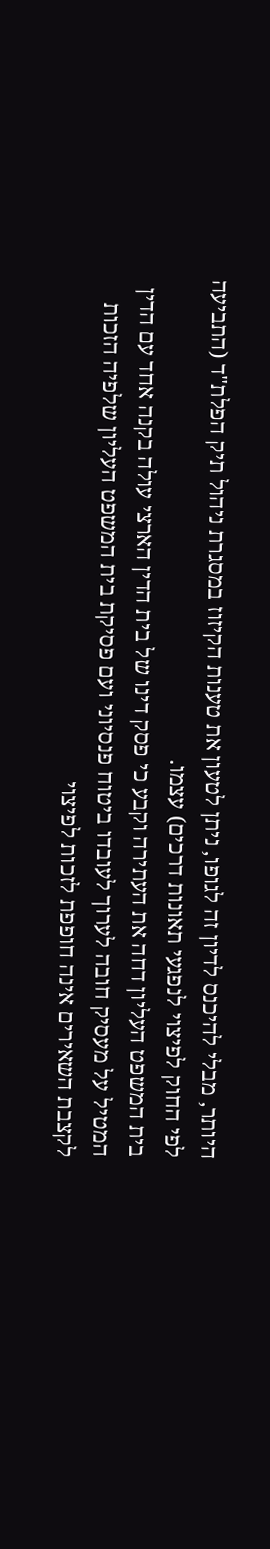היותר, מבלי להיכנס לדיון זה לגופו, ניתן לטעון את טענות הקיזוז במסגרת ניהול תיק הפלת"ד (התביעה לפי החוק לפיצוי לנפגעי תאונות דרכים) עצמו.
בית המשפט העליון דחה את העתירה וקבע כי פסק דינו של בית הדין הארצי עולה בקנה אחד עם הדין המטיל על מעסיק חובה לערוך לעובדו ביטוח פנסיוני ועם פסיקת בית המשפט העליון שלפיה הזכות לקצבת השאירים אינה חופפת לזכות לפיצוי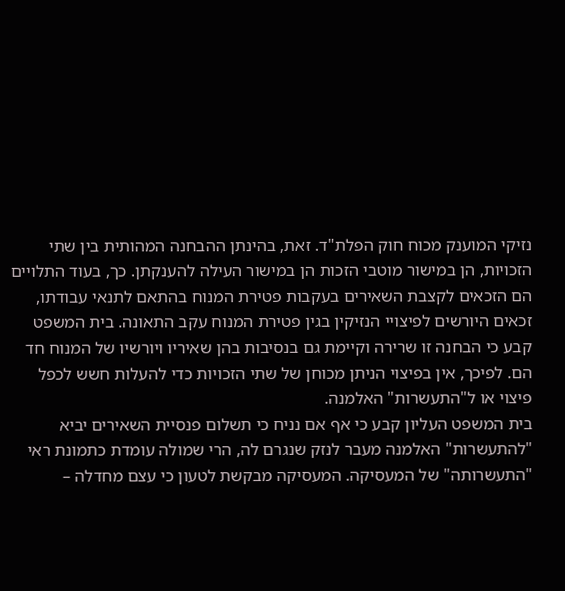נזיקי המוענק מכוח חוק הפלת"ד. זאת, בהינתן ההבחנה המהותית בין שתי הזכויות, הן במישור מוטבי הזכות הן במישור העילה להענקתן. כך, בעוד התלויים הם הזכאים לקצבת השאירים בעקבות פטירת המנוח בהתאם לתנאי עבודתו, זכאים היורשים לפיצויי הנזיקין בגין פטירת המנוח עקב התאונה. בית המשפט קבע כי הבחנה זו שרירה וקיימת גם בנסיבות בהן שאיריו ויורשיו של המנוח חד הם. לפיכך, אין בפיצוי הניתן מכוחן של שתי הזכויות כדי להעלות חשש לכפל פיצוי או ל"התעשרות" האלמנה.
בית המשפט העליון קבע כי אף אם נניח כי תשלום פנסיית השאירים יביא "להתעשרות" האלמנה מעבר לנזק שנגרם לה, הרי שמולה עומדת כתמונת ראי "התעשרותה" של המעסיקה. המעסיקה מבקשת לטעון כי עצם מחדלה –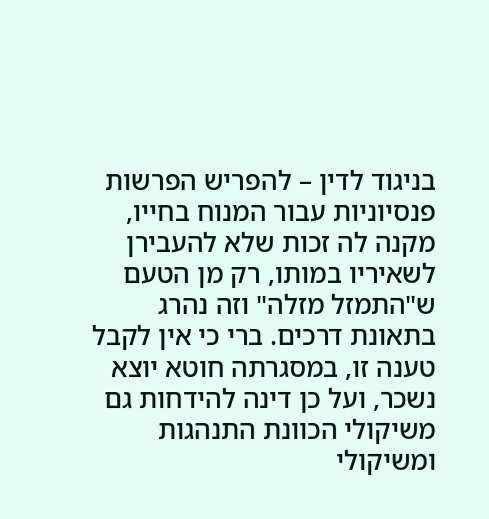בניגוד לדין – להפריש הפרשות פנסיוניות עבור המנוח בחייו, מקנה לה זכות שלא להעבירן לשאיריו במותו, רק מן הטעם ש"התמזל מזלה" וזה נהרג בתאונת דרכים. ברי כי אין לקבל טענה זו, במסגרתה חוטא יוצא נשכר, ועל כן דינה להידחות גם משיקולי הכוונת התנהגות ומשיקולי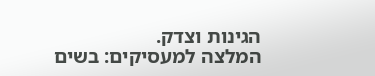הגינות וצדק.
המלצה למעסיקים: בשים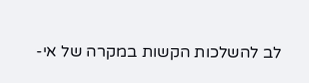לב להשלכות הקשות במקרה של אי-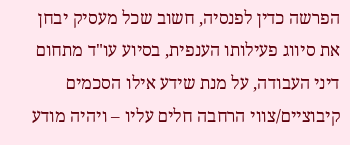הפרשה כדין לפנסיה, חשוב שכל מעסיק יבחן את סיווג פעילותו הענפית, בסיוע עו"ד מתחום דיני העבודה, על מנת שידע אילו הסכמים קיבוציים/צווי הרחבה חלים עליו – ויהיה מודע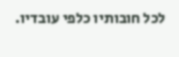לכל חובותיו כלפי עובדיו.